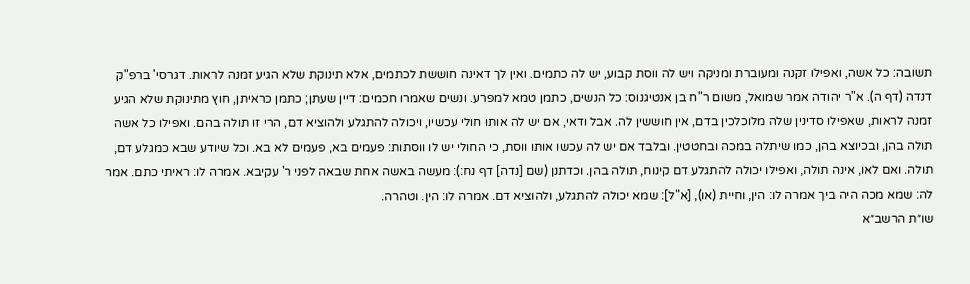תשובה: כל אשה, ואפילו זקנה ומעוברת ומניקה ויש לה ווסת קבוע, יש לה כתמים. ואין לך דאינה חוששת לכתמים, אלא תינוקת שלא הגיע זמנה לראות. דגרסי' ברפ"ק דנדה (דף ה). א"ר יהודה אמר שמואל, משום ר"ח בן אנטיגנוס: כל הנשים, כתמן טמא למפרע. ונשים שאמרו חכמים: דיין שעתן; כתמן כראיתן, חוץ מתינוקת שלא הגיע זמנה לראות, שאפילו סדינין שלה מלוכלכין בדם, אין חוששין לה. אבל ודאי, אם יש לה אותו חולי עכשיו, ויכולה להתגלע ולהוציא דם, הרי זו תולה בהם. ואפילו כל אשה תולה בהן, ובכיוצא בהן, כמו שיתלה במכה ובחטטין. ובלבד אם יש לה עכשו אותו ווסת, כי החולי יש לו ווסתות: פעמים בא, פעמים לא בא. וכל שיודע שבא כמגלע דם, תולה. ואם לאו, אינה תולה, ואפילו יכולה להתגלע דם קינוח, תולה בהן. וכדתנן (שם [נדה] דף נח:): מעשה באשה אחת שבאה לפני ר' עקיבא. אמרה לו: ראיתי כתם. אמר לה: שמא מכה היה ביך אמרה לו: הין, וחיית (או), [א"ל]: שמא יכולה להתגלע, ולהוציא דם. אמרה לו: הין. וטהרה.
שו״ת הרשב״א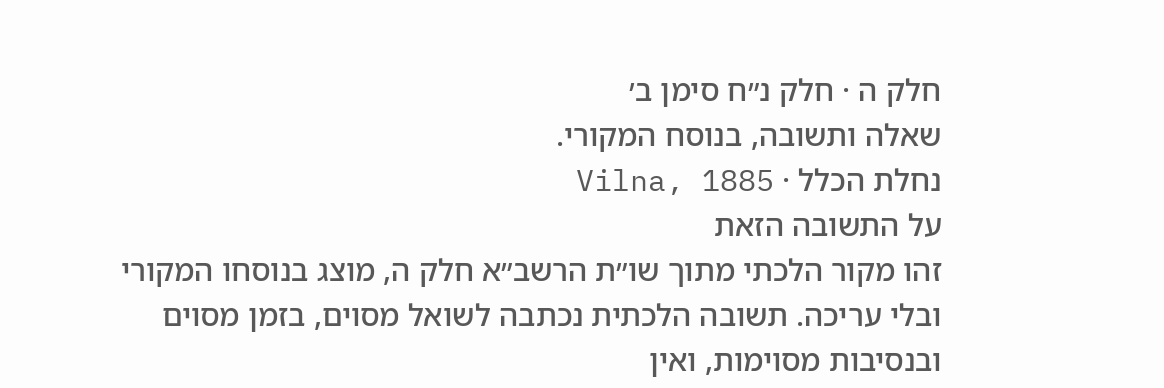חלק ה · חלק נ״ח סימן ב׳
שאלה ותשובה, בנוסח המקורי.
נחלת הכלל · Vilna, 1885
על התשובה הזאת
זהו מקור הלכתי מתוך שו״ת הרשב״א חלק ה, מוצג בנוסחו המקורי ובלי עריכה. תשובה הלכתית נכתבה לשואל מסוים, בזמן מסוים ובנסיבות מסוימות, ואין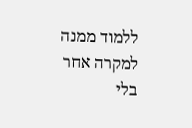ללמוד ממנה למקרה אחר בלי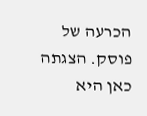הכרעה של פוסק. הצגתה כאן היא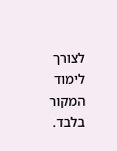לצורך לימוד המקור בלבד.